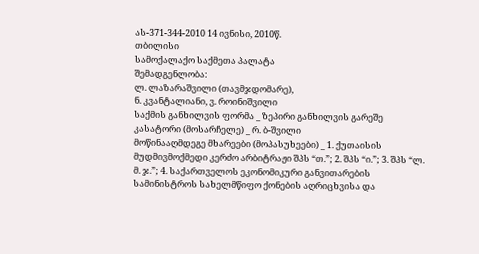ას-371-344-2010 14 ივნისი, 2010წ.
თბილისი
სამოქალაქო საქმეთა პალატა
შემადგენლობა:
ლ. ლაზარაშვილი (თავმჯდომარე),
ნ. კვანტალიანი, ვ. როინიშვილი
საქმის განხილვის ფორმა _ ზეპირი განხილვის გარეშე
კასატორი (მოსარჩელე) _ რ. ბ-შვილი
მოწინააღმდეგე მხარეები (მოპასუხეები) _ 1. ქუთაისის მუდმივმოქმედი კერძო არბიტრაჟი შპს “თ.”; 2. შპს “ი.”; 3. შპს “ლ. მ. ჯ.”; 4. საქართველოს ეკონომიკური განვითარების სამინისტროს სახელმწიფო ქონების აღრიცხვისა და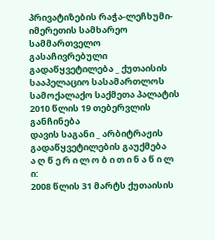პრივატიზების რაჭა-ლეჩხუმი-იმერეთის სამხარეო სამმართველო
გასაჩივრებული გადაწყვეტილება _ ქუთაისის სააპელაციო სასამართლოს სამოქალაქო საქმეთა პალატის 2010 წლის 19 თებერვლის განჩინება
დავის საგანი _ არბიტრაჟის გადაწყვეტილების გაუქმება
ა ღ წ ე რ ი ლ ო ბ ი თ ი ნ ა წ ი ლ ი:
2008 წლის 31 მარტს ქუთაისის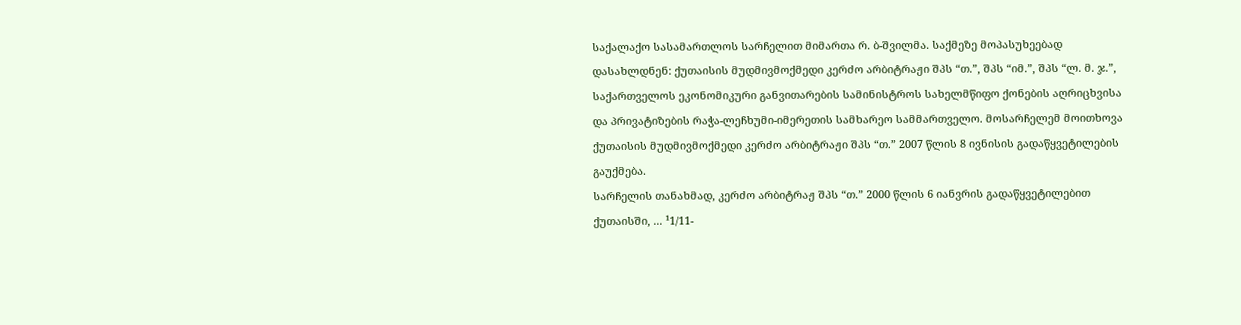საქალაქო სასამართლოს სარჩელით მიმართა რ. ბ-შვილმა. საქმეზე მოპასუხეებად დასახლდნენ: ქუთაისის მუდმივმოქმედი კერძო არბიტრაჟი შპს “თ.”, შპს “იმ.”, შპს “ლ. მ. ჯ.”, საქართველოს ეკონომიკური განვითარების სამინისტროს სახელმწიფო ქონების აღრიცხვისა და პრივატიზების რაჭა-ლეჩხუმი-იმერეთის სამხარეო სამმართველო. მოსარჩელემ მოითხოვა ქუთაისის მუდმივმოქმედი კერძო არბიტრაჟი შპს “თ.” 2007 წლის 8 ივნისის გადაწყვეტილების გაუქმება.
სარჩელის თანახმად, კერძო არბიტრაჟ შპს “თ.” 2000 წლის 6 იანვრის გადაწყვეტილებით ქუთაისში, ... ¹1/11-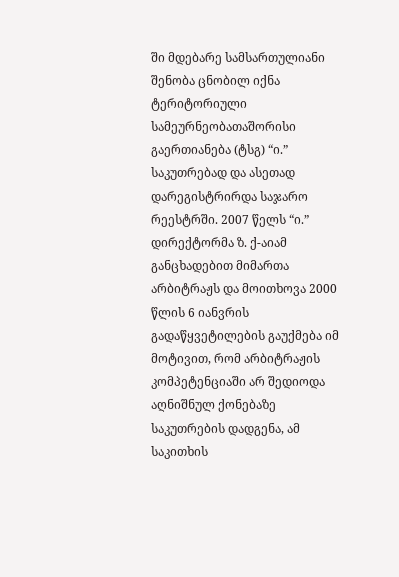ში მდებარე სამსართულიანი შენობა ცნობილ იქნა ტერიტორიული სამეურნეობათაშორისი გაერთიანება (ტსგ) “ი.” საკუთრებად და ასეთად დარეგისტრირდა საჯარო რეესტრში. 2007 წელს “ი.” დირექტორმა ზ. ქ-აიამ განცხადებით მიმართა არბიტრაჟს და მოითხოვა 2000 წლის 6 იანვრის გადაწყვეტილების გაუქმება იმ მოტივით, რომ არბიტრაჟის კომპეტენციაში არ შედიოდა აღნიშნულ ქონებაზე საკუთრების დადგენა, ამ საკითხის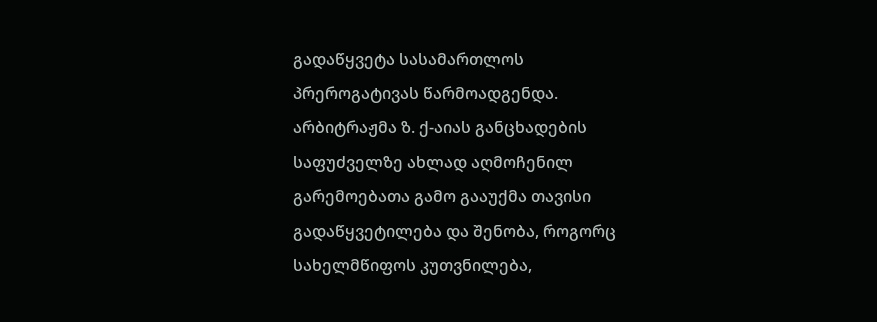გადაწყვეტა სასამართლოს პრეროგატივას წარმოადგენდა. არბიტრაჟმა ზ. ქ-აიას განცხადების საფუძველზე ახლად აღმოჩენილ გარემოებათა გამო გააუქმა თავისი გადაწყვეტილება და შენობა, როგორც სახელმწიფოს კუთვნილება,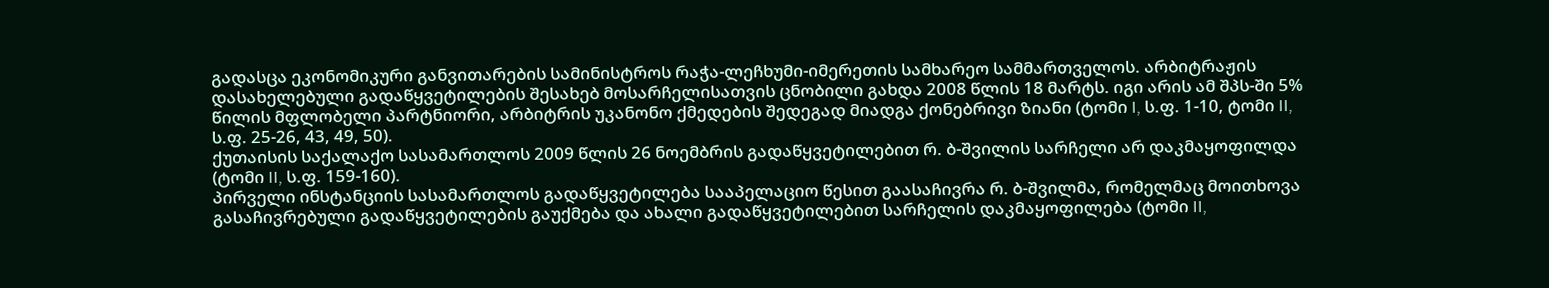გადასცა ეკონომიკური განვითარების სამინისტროს რაჭა-ლეჩხუმი-იმერეთის სამხარეო სამმართველოს. არბიტრაჟის დასახელებული გადაწყვეტილების შესახებ მოსარჩელისათვის ცნობილი გახდა 2008 წლის 18 მარტს. იგი არის ამ შპს-ში 5% წილის მფლობელი პარტნიორი, არბიტრის უკანონო ქმედების შედეგად მიადგა ქონებრივი ზიანი (ტომი I, ს.ფ. 1-10, ტომი II, ს.ფ. 25-26, 43, 49, 50).
ქუთაისის საქალაქო სასამართლოს 2009 წლის 26 ნოემბრის გადაწყვეტილებით რ. ბ-შვილის სარჩელი არ დაკმაყოფილდა (ტომი II, ს.ფ. 159-160).
პირველი ინსტანციის სასამართლოს გადაწყვეტილება სააპელაციო წესით გაასაჩივრა რ. ბ-შვილმა, რომელმაც მოითხოვა გასაჩივრებული გადაწყვეტილების გაუქმება და ახალი გადაწყვეტილებით სარჩელის დაკმაყოფილება (ტომი II,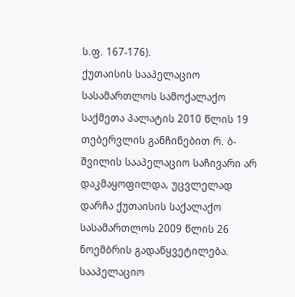ს.ფ. 167-176).
ქუთაისის სააპელაციო სასამართლოს სამოქალაქო საქმეთა პალატის 2010 წლის 19 თებერვლის განჩინებით რ. ბ-შვილის სააპელაციო საჩივარი არ დაკმაყოფილდა, უცვლელად დარჩა ქუთაისის საქალაქო სასამართლოს 2009 წლის 26 ნოემბრის გადაწყვეტილება.
სააპელაციო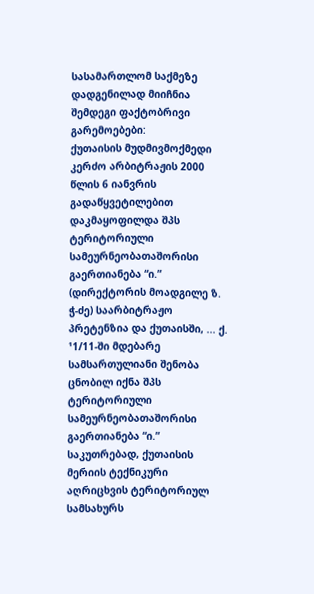სასამართლომ საქმეზე დადგენილად მიიჩნია შემდეგი ფაქტობრივი გარემოებები:
ქუთაისის მუდმივმოქმედი კერძო არბიტრაჟის 2000 წლის 6 იანვრის გადაწყვეტილებით დაკმაყოფილდა შპს ტერიტორიული სამეურნეობათაშორისი გაერთიანება “ი.” (დირექტორის მოადგილე ზ. ჭ-ძე) საარბიტრაჟო პრეტენზია და ქუთაისში, ... ქ. ¹1/11-ში მდებარე სამსართულიანი შენობა ცნობილ იქნა შპს ტერიტორიული სამეურნეობათაშორისი გაერთიანება “ი.” საკუთრებად, ქუთაისის მერიის ტექნიკური აღრიცხვის ტერიტორიულ სამსახურს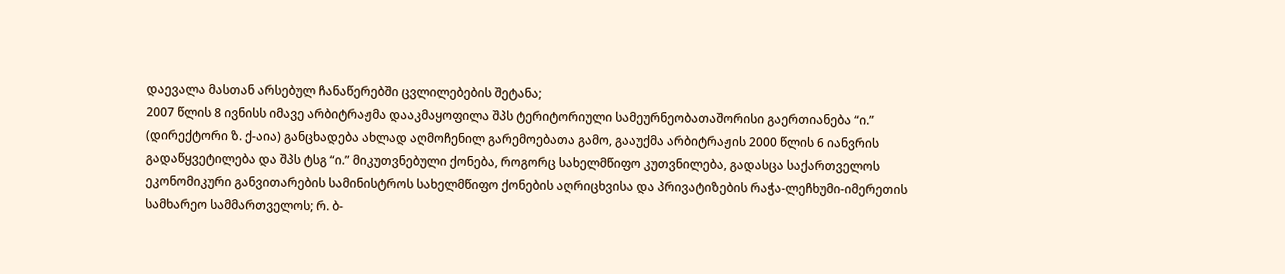დაევალა მასთან არსებულ ჩანაწერებში ცვლილებების შეტანა;
2007 წლის 8 ივნისს იმავე არბიტრაჟმა დააკმაყოფილა შპს ტერიტორიული სამეურნეობათაშორისი გაერთიანება “ი.” (დირექტორი ზ. ქ-აია) განცხადება ახლად აღმოჩენილ გარემოებათა გამო, გააუქმა არბიტრაჟის 2000 წლის 6 იანვრის გადაწყვეტილება და შპს ტსგ “ი.” მიკუთვნებული ქონება, როგორც სახელმწიფო კუთვნილება, გადასცა საქართველოს ეკონომიკური განვითარების სამინისტროს სახელმწიფო ქონების აღრიცხვისა და პრივატიზების რაჭა-ლეჩხუმი-იმერეთის სამხარეო სამმართველოს; რ. ბ-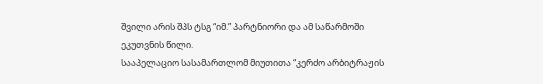შვილი არის შპს ტსგ “იმ.” პარტნიორი და ამ საწარმოში ეკუთვნის წილი.
სააპელაციო სასამართლომ მიუთითა “კერძო არბიტრაჟის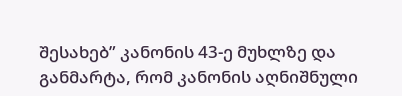შესახებ” კანონის 43-ე მუხლზე და განმარტა, რომ კანონის აღნიშნული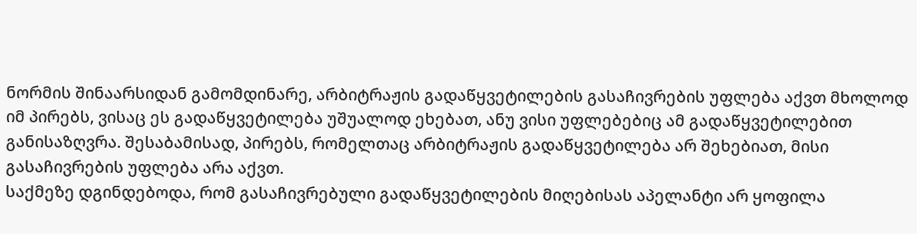ნორმის შინაარსიდან გამომდინარე, არბიტრაჟის გადაწყვეტილების გასაჩივრების უფლება აქვთ მხოლოდ იმ პირებს, ვისაც ეს გადაწყვეტილება უშუალოდ ეხებათ, ანუ ვისი უფლებებიც ამ გადაწყვეტილებით განისაზღვრა. შესაბამისად, პირებს, რომელთაც არბიტრაჟის გადაწყვეტილება არ შეხებიათ, მისი გასაჩივრების უფლება არა აქვთ.
საქმეზე დგინდებოდა, რომ გასაჩივრებული გადაწყვეტილების მიღებისას აპელანტი არ ყოფილა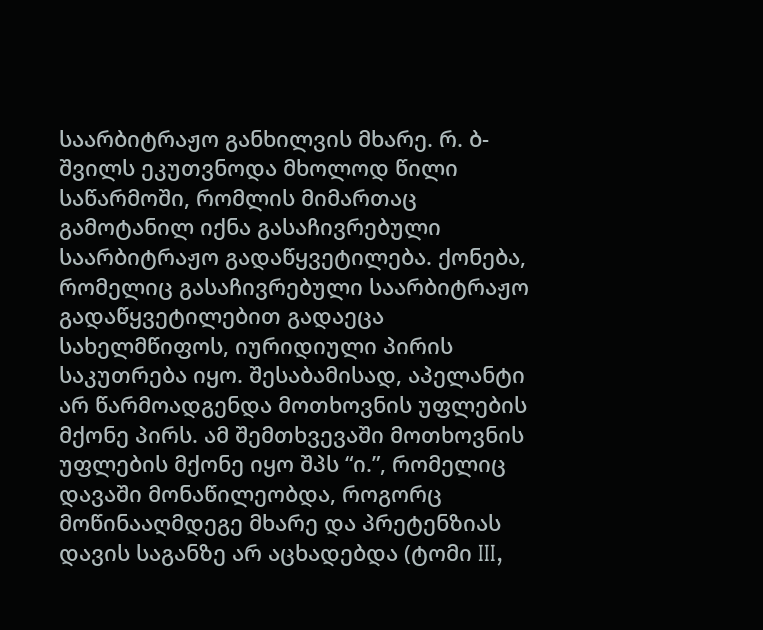საარბიტრაჟო განხილვის მხარე. რ. ბ-შვილს ეკუთვნოდა მხოლოდ წილი საწარმოში, რომლის მიმართაც გამოტანილ იქნა გასაჩივრებული საარბიტრაჟო გადაწყვეტილება. ქონება, რომელიც გასაჩივრებული საარბიტრაჟო გადაწყვეტილებით გადაეცა სახელმწიფოს, იურიდიული პირის საკუთრება იყო. შესაბამისად, აპელანტი არ წარმოადგენდა მოთხოვნის უფლების მქონე პირს. ამ შემთხვევაში მოთხოვნის უფლების მქონე იყო შპს “ი.”, რომელიც დავაში მონაწილეობდა, როგორც მოწინააღმდეგე მხარე და პრეტენზიას დავის საგანზე არ აცხადებდა (ტომი III,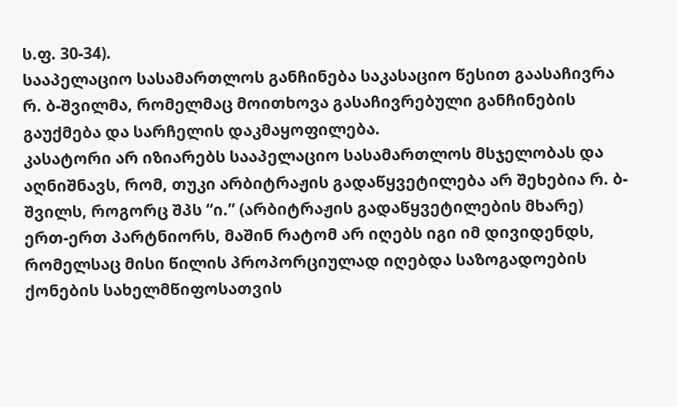ს.ფ. 30-34).
სააპელაციო სასამართლოს განჩინება საკასაციო წესით გაასაჩივრა რ. ბ-შვილმა, რომელმაც მოითხოვა გასაჩივრებული განჩინების გაუქმება და სარჩელის დაკმაყოფილება.
კასატორი არ იზიარებს სააპელაციო სასამართლოს მსჯელობას და აღნიშნავს, რომ, თუკი არბიტრაჟის გადაწყვეტილება არ შეხებია რ. ბ-შვილს, როგორც შპს “ი.” (არბიტრაჟის გადაწყვეტილების მხარე) ერთ-ერთ პარტნიორს, მაშინ რატომ არ იღებს იგი იმ დივიდენდს, რომელსაც მისი წილის პროპორციულად იღებდა საზოგადოების ქონების სახელმწიფოსათვის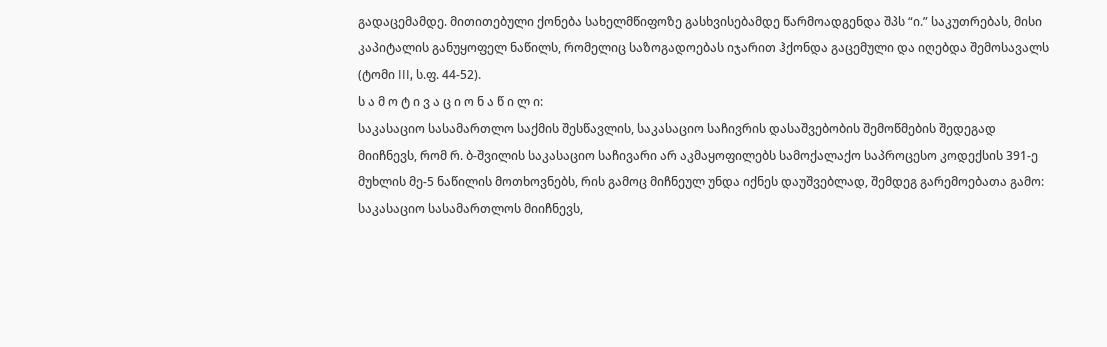გადაცემამდე. მითითებული ქონება სახელმწიფოზე გასხვისებამდე წარმოადგენდა შპს “ი.” საკუთრებას, მისი კაპიტალის განუყოფელ ნაწილს, რომელიც საზოგადოებას იჯარით ჰქონდა გაცემული და იღებდა შემოსავალს (ტომი III, ს.ფ. 44-52).
ს ა მ ო ტ ი ვ ა ც ი ო ნ ა წ ი ლ ი:
საკასაციო სასამართლო საქმის შესწავლის, საკასაციო საჩივრის დასაშვებობის შემოწმების შედეგად მიიჩნევს, რომ რ. ბ-შვილის საკასაციო საჩივარი არ აკმაყოფილებს სამოქალაქო საპროცესო კოდექსის 391-ე მუხლის მე-5 ნაწილის მოთხოვნებს, რის გამოც მიჩნეულ უნდა იქნეს დაუშვებლად, შემდეგ გარემოებათა გამო:
საკასაციო სასამართლოს მიიჩნევს,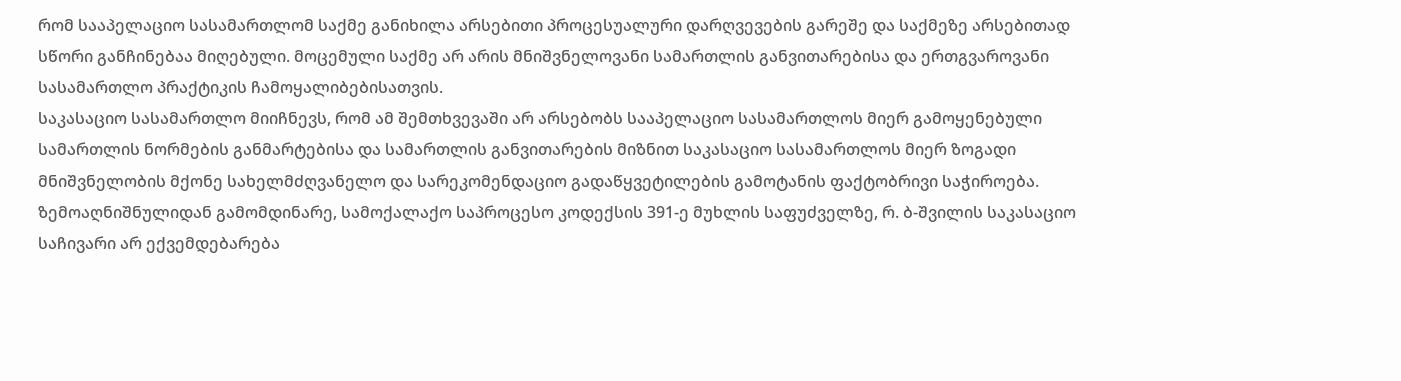რომ სააპელაციო სასამართლომ საქმე განიხილა არსებითი პროცესუალური დარღვევების გარეშე და საქმეზე არსებითად სწორი განჩინებაა მიღებული. მოცემული საქმე არ არის მნიშვნელოვანი სამართლის განვითარებისა და ერთგვაროვანი სასამართლო პრაქტიკის ჩამოყალიბებისათვის.
საკასაციო სასამართლო მიიჩნევს, რომ ამ შემთხვევაში არ არსებობს სააპელაციო სასამართლოს მიერ გამოყენებული სამართლის ნორმების განმარტებისა და სამართლის განვითარების მიზნით საკასაციო სასამართლოს მიერ ზოგადი მნიშვნელობის მქონე სახელმძღვანელო და სარეკომენდაციო გადაწყვეტილების გამოტანის ფაქტობრივი საჭიროება.
ზემოაღნიშნულიდან გამომდინარე, სამოქალაქო საპროცესო კოდექსის 391-ე მუხლის საფუძველზე, რ. ბ-შვილის საკასაციო საჩივარი არ ექვემდებარება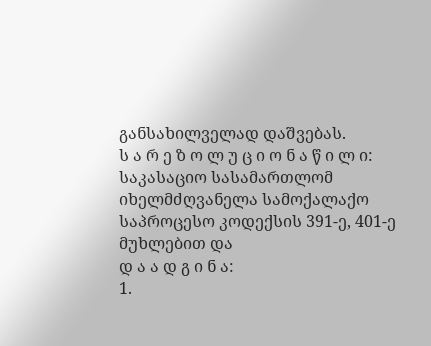განსახილველად დაშვებას.
ს ა რ ე ზ ო ლ უ ც ი ო ნ ა წ ი ლ ი:
საკასაციო სასამართლომ იხელმძღვანელა სამოქალაქო საპროცესო კოდექსის 391-ე, 401-ე მუხლებით და
დ ა ა დ გ ი ნ ა:
1.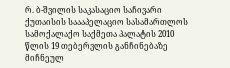რ. ბ-შვილის საკასაციო საჩივარი ქუთაისის საააპელაციო სასამართლოს სამოქალაქო საქმეთა პალატის 2010 წლის 19 თებერვლის განჩინებაზე მიჩნეულ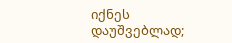იქნეს დაუშვებლად;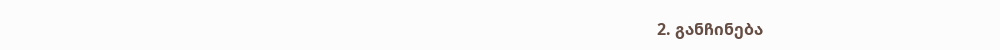2. განჩინება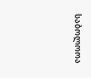საბოლოოა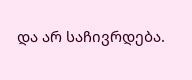და არ საჩივრდება.